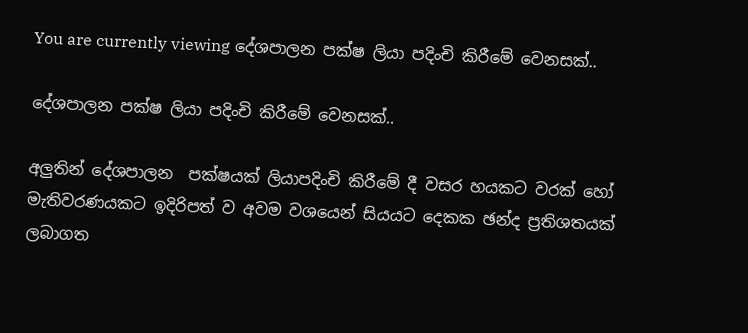You are currently viewing දේශපාලන පක්ෂ ලියා පදිංචි කිරීමේ වෙනසක්..

දේශපාලන පක්ෂ ලියා පදිංචි කිරීමේ වෙනසක්..

අලුතින් දේශපාලන  පක්ෂයක් ලියාපදිංචි කිරීමේ දී වසර හයකට වරක් හෝ මැතිවරණයකට ඉදිරිපත් ව අවම වශයෙන් සියයට දෙකක ඡන්ද ප්‍රතිශතයක් ලබාගත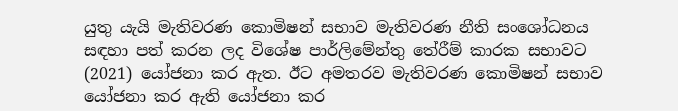යුතු යැයි මැතිවරණ කොමිෂන් සභාව මැතිවරණ නීති සංශෝධනය සඳහා පත් කරන ලද විශේෂ පාර්ලිමේන්තු තේරීම් කාරක සභාවට  (2021) යෝජනා කර ඇත. ඊට අමතරව මැතිවරණ කොමිෂන් සභාව යෝජනා කර ඇති යෝජනා කර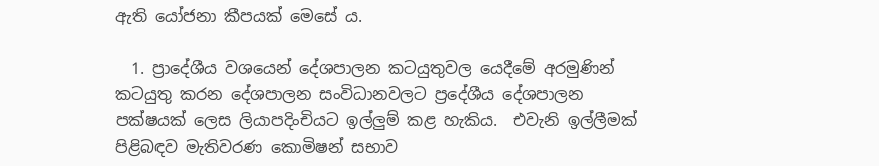ඇති යෝජනා කීපයක් මෙසේ ය.

  1. ප්‍රාදේශීය වශයෙන් දේශපාලන කටයුතුවල යෙදීමේ අරමුණින් කටයුතු කරන දේශපාලන සංවිධානවලට ප්‍රදේශීය දේශපාලන පක්ෂයක් ලෙස ලියාපදිංචියට ඉල්ලුම් කළ හැකිය.  එවැනි ඉල්ලීමක් පිළිබඳව මැතිවරණ කොමිෂන් සභාව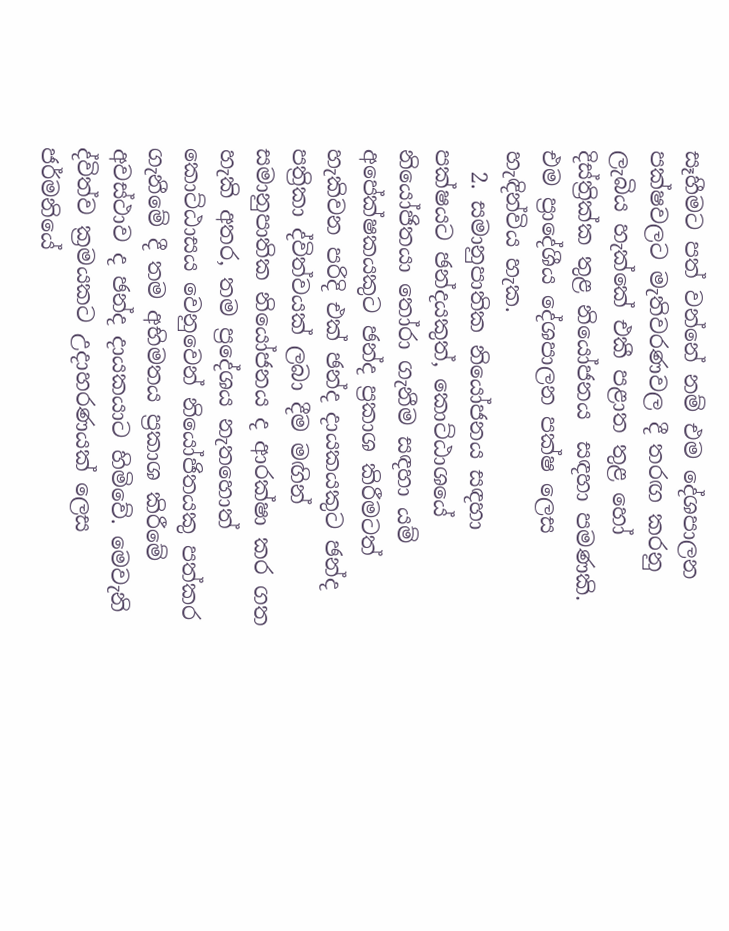සෑහීමට පත් වන්නේ නම් එම දේශපාලන පක්ෂවලට මැතිවරණවල දී තරඟ කරනු ලැබිය හැක්කේ එකී පළාත තුළ හෝ දිස්ත්‍රික්ක තුළ නියෝජනය  සඳහා පමණකි. එම ප්‍රාදේශීය දේශපාලන පක්ෂ ලෙස හැඳින්විය හැක.
  2. සමානුපාතික නියෝජනය සඳහා පක්ෂයට ඡන්දයකුත්, කොට්ඨාශයේ නියෝජිතයා තෝරා ගැනීම සඳහා යම් අපේක්ෂකයකුට ඡන්ද ප්‍රකාශ කිරීමටත් හැකිවන පරිදි එක් ඡන්ද දායකයකුට ඡන්ද පත්‍රිකා ද්විත්වයක් ලබා දීම මඟින් සමානුපාතික නියෝජනය ද ආරක්ෂා කර ගත හැකි අතර, තම ප්‍රදේශය නැතහොත් කොට්ඨාසය වෙනුවෙන් නියෝජිතයකු පත්කර ගැනීමේ දී තම අභිමතය ප්‍රකාශ කිරීමේ අවස්ථාව ද ඡන්ද දායකයාට හිමිවේ. මෙවැනි ද්විත්ව ක්‍රමයකට උදාහරණයක් ලෙස ජර්මනියේ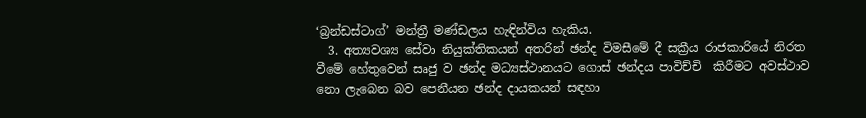‘බ්‍රන්ඩස්ටාග්’ මන්ත්‍රී මණ්ඩලය හැඳින්විය හැකිය.
  3. අත්‍යවශ්‍ය සේවා නියුක්තිකයන් අතරින් ඡන්ද විමසීමේ දී සක්‍රීය රාජකාරියේ නිරත වීමේ හේතුවෙන් සෘජු ව ඡන්ද මධ්‍යස්ථානයට ගොස් ඡන්දය පාවිච්චි  කිරීමට අවස්ථාව නො ලැබෙන බව පෙනීයන ඡන්ද දායකයන් සඳහා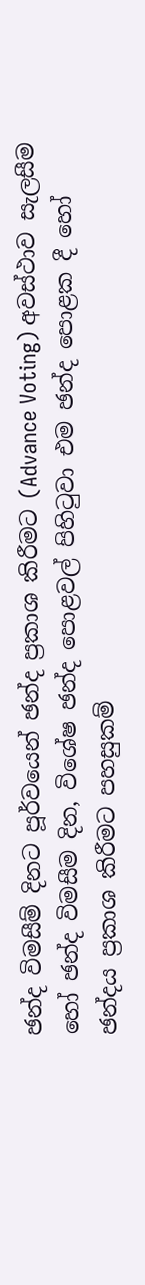ඡන්ද විමසීම් දිනට පූර්වයෙන් ඡන්ද ප්‍රකාශ කිරීමට (Advance Voting) අවස්ථාව සැලසීම හෝ ඡන්ද විමසීම දින, විශේෂ ඡන්ද පොළවල් පිහිටුවා එම ඡන්ද පොළක දී හෝ ඡන්දය ප්‍රකාශ කිරීමට පහසුකම්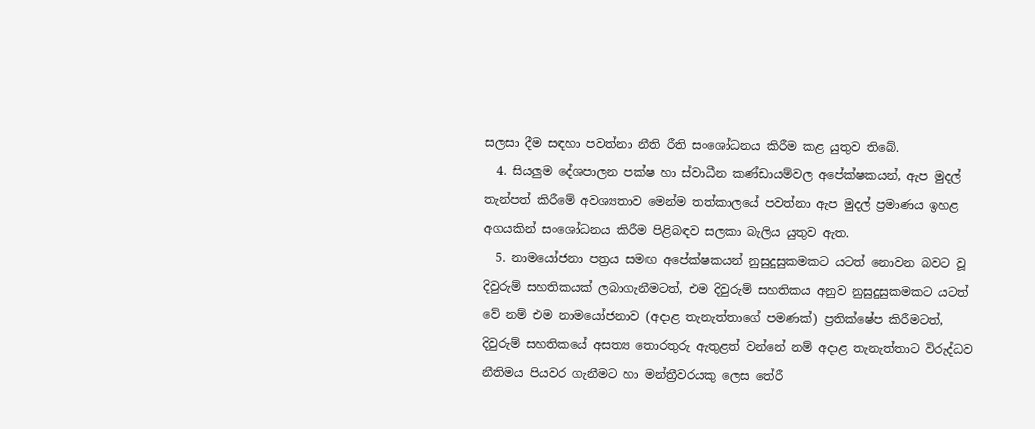සලසා දීම සඳහා පවත්නා නීති රීති සංශෝධනය කිරීම කළ යුතුව තිබේ.
  4. සියලුම දේශපාලන පක්ෂ හා ස්වාධීන කණ්ඩායම්වල අපේක්ෂකයන්, ඇප මුදල් තැන්පත් කිරීමේ අවශ්‍යතාව මෙන්ම තත්කාලයේ පවත්නා ඇප මුදල් ප්‍රමාණය ඉහළ අගයකින් සංශෝධනය කිරීම පිළිබඳව සලකා බැලිය යුතුව ඇත.
  5. නාමයෝජනා පත්‍රය සමඟ අපේක්ෂකයන් නුසුදුසුකමකට යටත් නොවන බවට වූ දිවුරුම් සහතිකයක් ලබාගැනීමටත්, එම දිවුරුම් සහතිකය අනුව නුසුදුසුකමකට යටත් වේ නම් එම නාමයෝජනාව (අදාළ තැනැත්තාගේ පමණක්) ප්‍රතික්ෂේප කිරීමටත්, දිවුරුම් සහතිකයේ අසත්‍ය තොරතුරු ඇතුළත් වන්නේ නම් අදාළ තැනැත්තාට විරුද්ධව නීතිමය පියවර ගැනීමට හා මන්ත්‍රීවරයකු ලෙස තේරී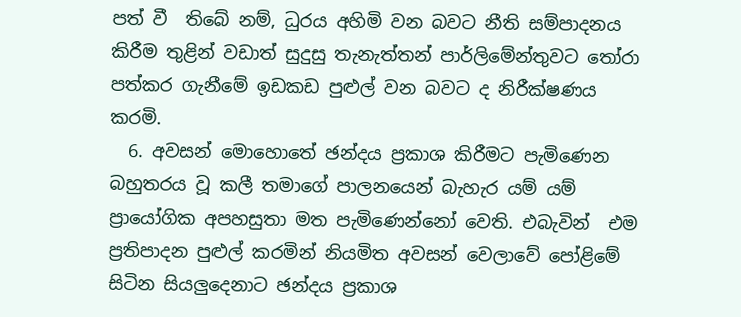පත් වී  තිබේ නම්, ධුරය අහිමි වන බවට නීති සම්පාදනය කිරීම තුළින් වඩාත් සුදුසු තැනැත්තන් පාර්ලිමේන්තුවට තෝරා පත්කර ගැනීමේ ඉඩකඩ පුළුල් වන බවට ද නිරීක්ෂණය කරමි.
  6. අවසන් මොහොතේ ඡන්දය ප්‍රකාශ කිරීමට පැමිණෙන බහුතරය වූ කලී තමාගේ පාලනයෙන් බැහැර යම් යම් ප්‍රායෝගික අපහසුතා මත පැමිණෙන්නෝ වෙති. එබැවින්  එම ප්‍රතිපාදන පුළුල් කරමින් නියමිත අවසන් වෙලාවේ පෝළිමේ සිටින සියලුදෙනාට ඡන්දය ප්‍රකාශ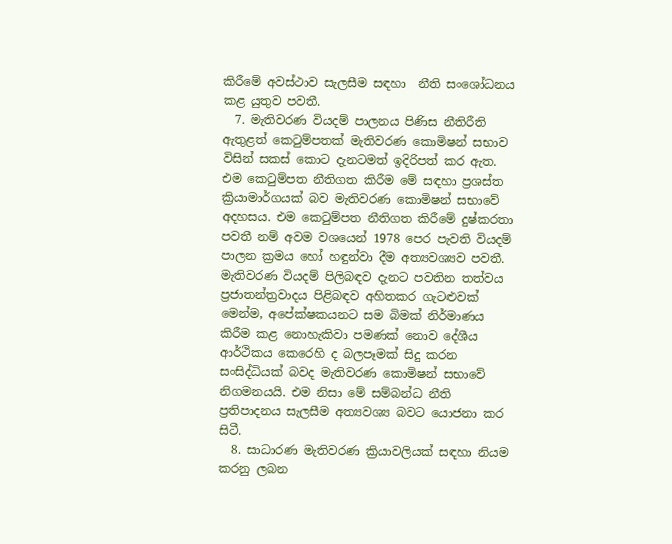කිරීමේ අවස්ථාව සැලසීම සඳහා  නීති සංශෝධනය කළ යුතුව පවතී.
  7. මැතිවරණ වියදම් පාලනය පිණිස නීතිරීති ඇතුළත් කෙටුම්පතක් මැතිවරණ කොමිෂන් සභාව විසින් සකස් කොට දැනටමත් ඉදිරිපත් කර ඇත. එම කෙටුම්පත නීතිගත කිරීම මේ සඳහා ප්‍රශස්ත ක්‍රියාමාර්ගයක් බව මැතිවරණ කොමිෂන් සභාවේ අදහසය. එම කෙටුම්පත නීතිගත කිරීමේ දුෂ්කරතා පවතී නම් අවම වශයෙන් 1978 පෙර පැවති වියදම් පාලන ක්‍රමය හෝ හඳුන්වා දීම අත්‍යවශ්‍යව පවතී. මැතිවරණ වියදම් පිලිබඳව දැනට පවතින තත්වය ප්‍රජාතන්ත්‍රවාදය පිළිබඳව අහිතකර ගැටළුවක් මෙන්ම, අපේක්ෂකයනට සම බිමක් නිර්මාණය කිරීම කළ නොහැකිවා පමණක් නොව දේශීය ආර්ථිකය කෙරෙහි ද බලපෑමක් සිදු කරන සංසිද්ධියක් බවද මැතිවරණ කොමිෂන් සභාවේ නිගමනයයි. එම නිසා මේ සම්බන්ධ නීති ප්‍රතිපාදනය සැලසීම අත්‍යවශ්‍ය බවට යොජනා කර සිටී.
  8. සාධාරණ මැතිවරණ ක්‍රියාවලියක් සඳහා නියම කරනු ලබන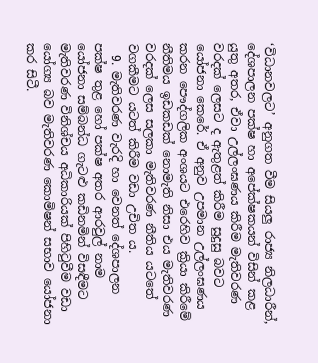‘විධානවලට’ අනුගත වීම සියලු රාජ්‍ය නිලධාරීන්, දේශපාලන පක්ෂ හා අපේක්ෂකයන් විසින් කළ යුතු අතර, ඒවා උල්ලංඝණය කිරීම මැතිවරණ වරදක් ලෙසට ද ඇතුළත් කිරීම සුදුසු බවට යෝජනා කෙරේ. ඒ අනුව උපමාන උල්ලංඝණය කරන පෞද්ගලික අංශයට එරෙහිව ක්‍රියා කිරීමේ නීතිමය ඉඩකඩක් නොමැති නිසා එය මැතිවරණ වරදක් ලෙස සලකා මැතිවරණ නීතිය යටතේ වගකීමට යටත් කිරීම වඩා උචිත ය.
  9. මැතිවරණ වැරදි හා වෙනත් දේශපාලන පක්ෂ තුළ හෝ පක්ෂ අතර ආරවුල් නාම යෝජනා සම්බන්ධ ගැට‍ළු කඩිනමින් විසඳීමට මැතිවරණ විනිශ්චය අධිකාරියක් පිහිටුවීම වඩා යෝග්‍ය බව මැතිවරණ කොමිෂන් සභාව යෝජනා කර සිටී.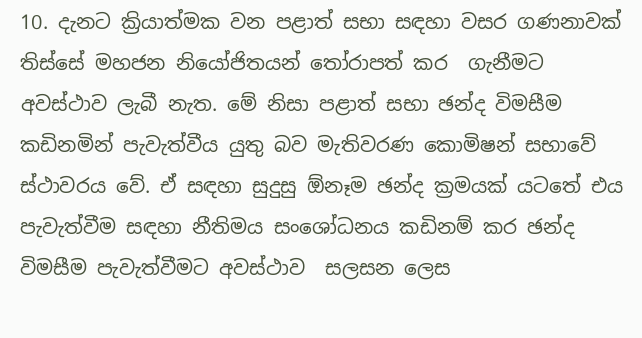10. දැනට ක්‍රියාත්මක වන පළාත් සභා සඳහා වසර ගණනාවක් තිස්සේ මහජන නියෝජිතයන් තෝරාපත් කර  ගැනීමට අවස්ථාව ලැබී නැත. මේ නිසා පළාත් සභා ඡන්ද විමසීම කඩිනමින් පැවැත්වීය යුතු බව මැතිවරණ කොමිෂන් සභාවේ ස්ථාවරය වේ. ඒ සඳහා සුදුසු ඕනෑම ඡන්ද ක්‍රමයක් යටතේ එය පැවැත්වීම සඳහා නීතිමය සංශෝධනය කඩිනම් කර ඡන්ද විමසීම පැවැත්වීමට අවස්ථාව  සලසන ලෙස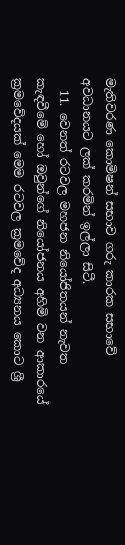මැතිවරණ කොමිෂන් සභාව ගරු කාරක සභාවේ අවධානයට ලක් කරමින් ඉල්ලා සිටී.
  11. වෙනත් රටවල මහජන නියෝජිතයන් නැවත කැඳවීමේ හෝ ඔවුන්ගේ නියෝජනය අහිමි වන ආකාරයේ ක්‍රමවේදයක් මෙම රටවල ක්‍රමවේද අධ්‍යනය කොට ශ්‍රී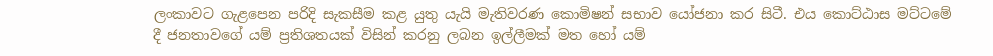ලංකාවට ගැළපෙන පරිදි සැකසීම කළ යුතු යැයි මැතිවරණ කොමිෂන් සභාව යෝජනා කර සිටී. එය කොට්ඨාස මට්ටමේ දී ජනතාවගේ යම් ප්‍රතිශතයක් විසින් කරනු ලබන ඉල්ලීමක් මත හෝ යම්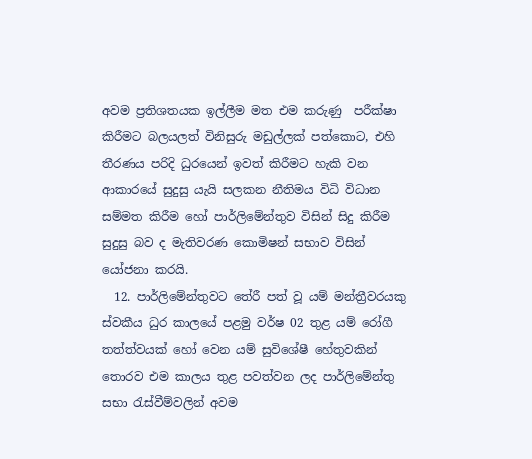අවම ප්‍රතිශතයක ඉල්ලීම මත එම කරුණු  පරීක්ෂා  කිරීමට බලයලත් විනිසුරු මඩුල්ලක් පත්කොට, එහි තීරණය පරිදි ධුරයෙන් ඉවත් කිරීමට හැකි වන ආකාරයේ සුදුසු යැයි සලකන නීතිමය විධි විධාන සම්මත කිරීම හෝ පාර්ලිමේන්තුව විසින් සිදු කිරීම සුදුසු බව ද මැතිවරණ කොමිෂන් සභාව විසින් යෝජනා කරයි.
  12. පාර්ලිමේන්තුවට තේරී පත් වූ යම් මන්ත්‍රීවරයකු ස්වකීය ධුර කාලයේ පළමු වර්ෂ 02 තුළ යම් රෝගී තත්ත්වයක් හෝ වෙන යම් සුවිශේෂී හේතුවකින් තොරව එම කාලය තුළ පවත්වන ලද පාර්ලිමේන්තු සභා රැස්වීම්වලින් අවම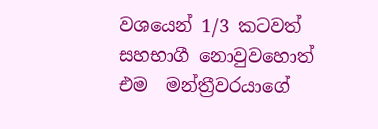වශයෙන් 1/3 කටවත් සහභාගී නොවුවහොත් එම  මන්ත්‍රීවරයාගේ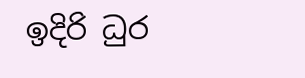ඉදිරි ධුර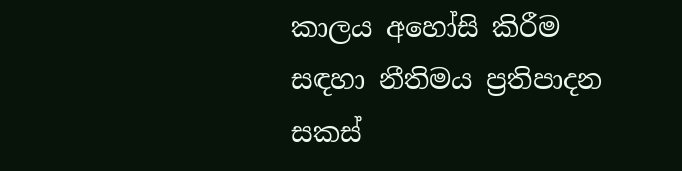කාලය අහෝසි කිරීම සඳහා නීතිමය ප්‍රතිපාදන සකස්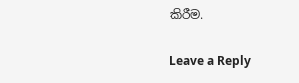කිරීම.

Leave a Reply